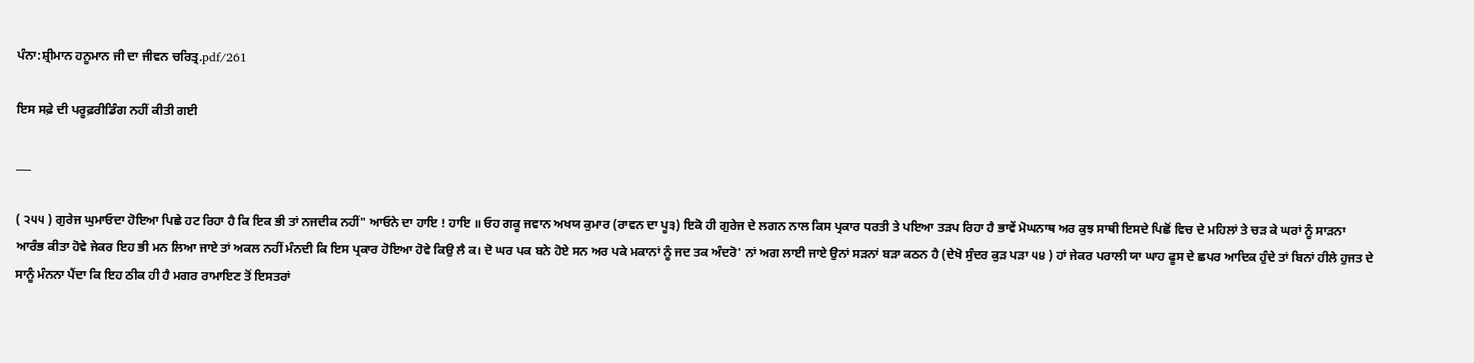ਪੰਨਾ:ਸ਼੍ਰੀਮਾਨ ਹਨੂਮਾਨ ਜੀ ਦਾ ਜੀਵਨ ਚਰਿਤ੍ਰ.pdf/261

ਇਸ ਸਫ਼ੇ ਦੀ ਪਰੂਫ਼ਰੀਡਿੰਗ ਨਹੀਂ ਕੀਤੀ ਗਈ

___

( ੨੫੫ ) ਗੁਰੇਜ ਘੁਮਾਓਦਾ ਹੋਇਆ ਪਿਛੇ ਹਟ ਰਿਹਾ ਹੈ ਕਿ ਇਕ ਭੀ ਤਾਂ ਨਜਦੀਕ ਨਹੀਂ" ਆਓਨੇ ਦਾ ਹਾਇ ! ਹਾਇ ॥ ਓਹ ਗਕੂ ਜਵਾਨ ਅਖਯ ਕੁਮਾਰ (ਰਾਵਨ ਦਾ ਪੂ੩) ਇਕੋ ਹੀ ਗੁਰੇਜ ਦੇ ਲਗਨ ਨਾਲ ਕਿਸ ਪ੍ਰਕਾਰ ਧਰਤੀ ਤੇ ਪਇਆ ਤੜਪ ਰਿਹਾ ਹੈ ਭਾਵੇਂ ਮੋਘਨਾਥ ਅਰ ਕੁਝ ਸਾਥੀ ਇਸਦੇ ਪਿਛੋਂ ਵਿਚ ਦੇ ਮਹਿਲਾਂ ਤੇ ਚੜ ਕੇ ਘਰਾਂ ਨੂੰ ਸਾੜਨਾ ਆਰੰਭ ਕੀਤਾ ਹੋਵੇ ਜੇਕਰ ਇਹ ਭੀ ਮਨ ਲਿਆ ਜਾਏ ਤਾਂ ਅਕਲ ਨਹੀਂ ਮੰਨਦੀ ਕਿ ਇਸ ਪ੍ਰਕਾਰ ਹੋਇਆ ਹੋਵੇ ਕਿਉ ਲੈ ਕ। ਦੋ ਘਰ ਪਕ ਬਨੇ ਹੋਏ ਸਨ ਅਰ ਪਕੇ ਮਕਾਨਾਂ ਨੂੰ ਜਦ ਤਕ ਅੰਦਰੋ' ਨਾਂ ਅਗ ਲਾਈ ਜਾਏ ਉਨਾਂ ਸੜਨਾਂ ਬੜਾ ਕਠਨ ਹੈ (ਦੇਖੋ ਸੁੰਦਰ ਕੁੜ ਪੜਾ ੫੪ ) ਹਾਂ ਜੇਕਰ ਪਰਾਲੀ ਯਾ ਘਾਹ ਫੂਸ ਦੇ ਛਪਰ ਆਦਿਕ ਹੁੰਦੇ ਤਾਂ ਬਿਨਾਂ ਹੀਲੇ ਹੁਜਤ ਦੇ ਸਾਨੂੰ ਮੰਨਨਾ ਪੈਂਦਾ ਕਿ ਇਹ ਠੀਕ ਹੀ ਹੈ ਮਗਰ ਰਾਮਾਇਣ ਤੋਂ ਇਸਤਰਾਂ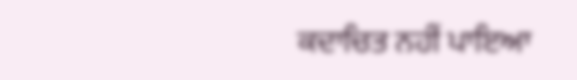ਕਦਾਚਿਤ ਨਹੀਂ ਪਾਇਆ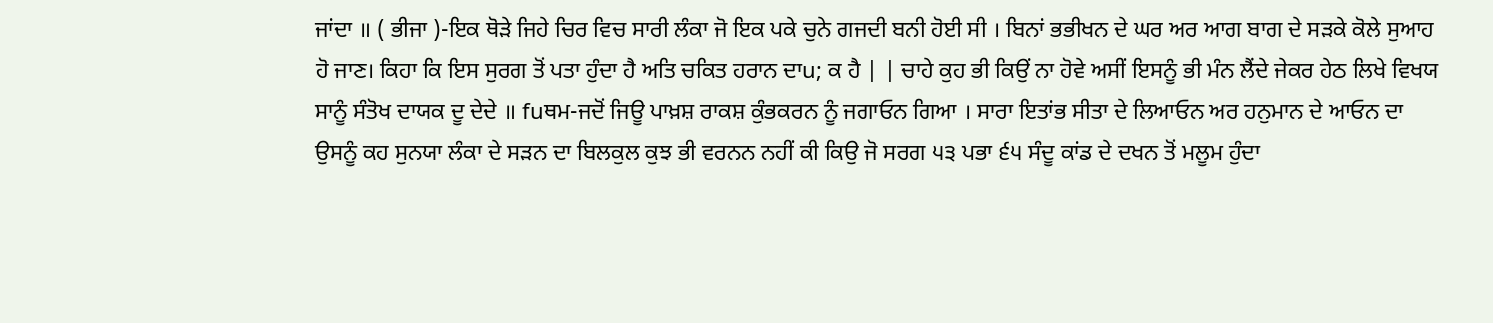ਜਾਂਦਾ ॥ ( ਭੀਜਾ )-ਇਕ ਥੋੜੇ ਜਿਹੇ ਚਿਰ ਵਿਚ ਸਾਰੀ ਲੰਕਾ ਜੋ ਇਕ ਪਕੇ ਚੁਨੇ ਗਜਦੀ ਬਨੀ ਹੋਈ ਸੀ । ਬਿਨਾਂ ਭਭੀਖਨ ਦੇ ਘਰ ਅਰ ਆਗ ਬਾਗ ਦੇ ਸੜਕੇ ਕੋਲੇ ਸੁਆਹ ਹੋ ਜਾਣ। ਕਿਹਾ ਕਿ ਇਸ ਸੁਰਗ ਤੋਂ ਪਤਾ ਹੁੰਦਾ ਹੈ ਅਤਿ ਚਕਿਤ ਹਰਾਨ ਦਾu; ਕ ਹੈ | | ਚਾਹੇ ਕੁਹ ਭੀ ਕਿਉਂ ਨਾ ਹੋਵੇ ਅਸੀਂ ਇਸਨੂੰ ਭੀ ਮੰਨ ਲੈਂਦੇ ਜੇਕਰ ਹੇਠ ਲਿਖੇ ਵਿਖਯ ਸਾਨੂੰ ਸੰਤੋਖ ਦਾਯਕ ਦੂ ਦੇਦੇ ॥ fuਥਮ-ਜਦੋਂ ਜਿਊ ਪਾਖ਼ਸ਼ ਰਾਕਸ਼ ਕੁੰਭਕਰਨ ਨੂੰ ਜਗਾਓਨ ਗਿਆ । ਸਾਰਾ ਇਤਾਂਭ ਸੀਤਾ ਦੇ ਲਿਆਓਨ ਅਰ ਹਨੁਮਾਨ ਦੇ ਆਓਨ ਦਾ ਉਸਨੂੰ ਕਹ ਸੁਨਯਾ ਲੰਕਾ ਦੇ ਸੜਨ ਦਾ ਬਿਲਕੁਲ ਕੁਝ ਭੀ ਵਰਨਨ ਨਹੀਂ ਕੀ ਕਿਉ ਜੋ ਸਰਗ ੫੩ ਪਭਾ ੬੫ ਸੰਦੂ ਕਾਂਡ ਦੇ ਦਖਨ ਤੋਂ ਮਲੂਮ ਹੁੰਦਾ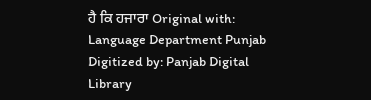ਹੈ ਕਿ ਹਜਾਰਾ Original with: Language Department Punjab Digitized by: Panjab Digital Library